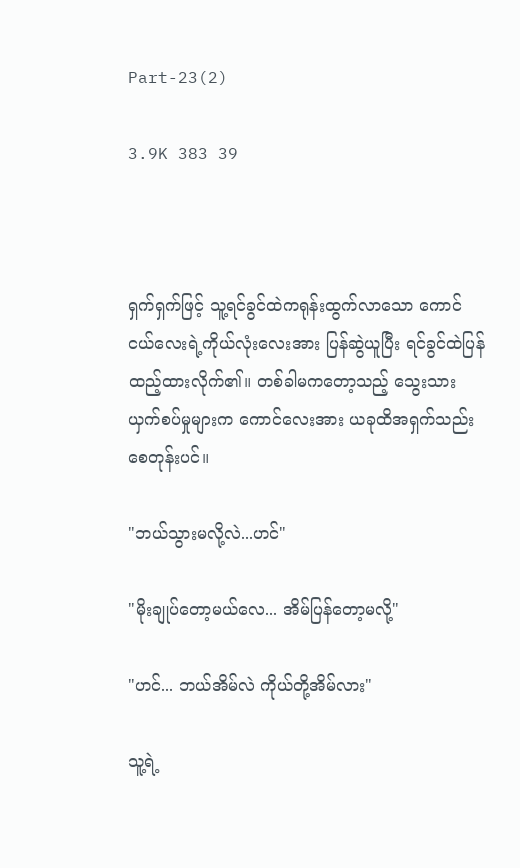Part-23(2)

3.9K 383 39



ရှက်ရှက်ဖြင့် သူ့ရင်ခွင်ထဲကရုန်းထွက်လာသော ကောင်ငယ်လေးရဲ့ကိုယ်လုံးလေးအား ပြန်ဆွဲယူပြီး ရင်ခွင်ထဲပြန်ထည့်ထားလိုက်၏။ တစ်ခါမကတော့သည့် သွေးသားယှက်စပ်မှုများက ကောင်လေးအား ယခုထိအရှက်သည်းစေတုန်းပင်။

"ဘယ်သွားမလို့လဲ...ဟင်"

"မိုးချုပ်တော့မယ်လေ... အိမ်ပြန်တော့မလို့"

"ဟင်... ဘယ်အိမ်လဲ ကိုယ်တို့အိမ်လား"

သူ့ရဲ့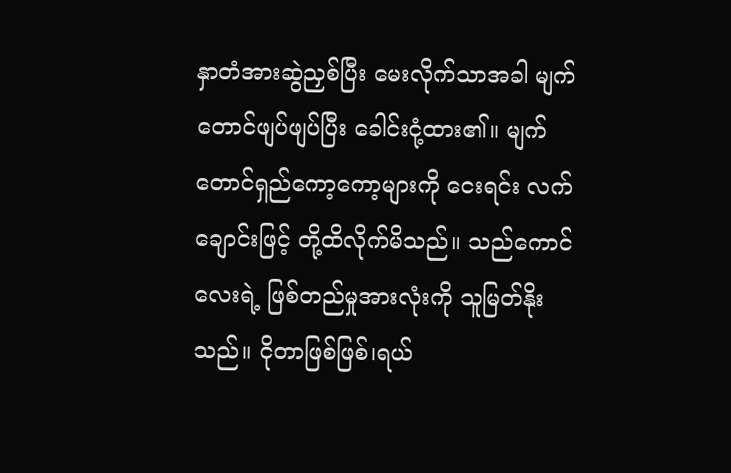နှာတံအားဆွဲညှစ်ပြီး မေးလိုက်သာအခါ မျက်တောင်ဖျပ်ဖျပ်ပြီး ခေါင်းငုံ့ထား၏။ မျက်တောင်ရှည်ကော့ကော့များကို ငေးရင်း လက်ချောင်းဖြင့် တို့ထိလိုက်မိသည်။ သည်ကောင်လေးရဲ့ ဖြစ်တည်မှုအားလုံးကို သူမြတ်နိုးသည်။ ငိုတာဖြစ်ဖြစ်၊ရယ်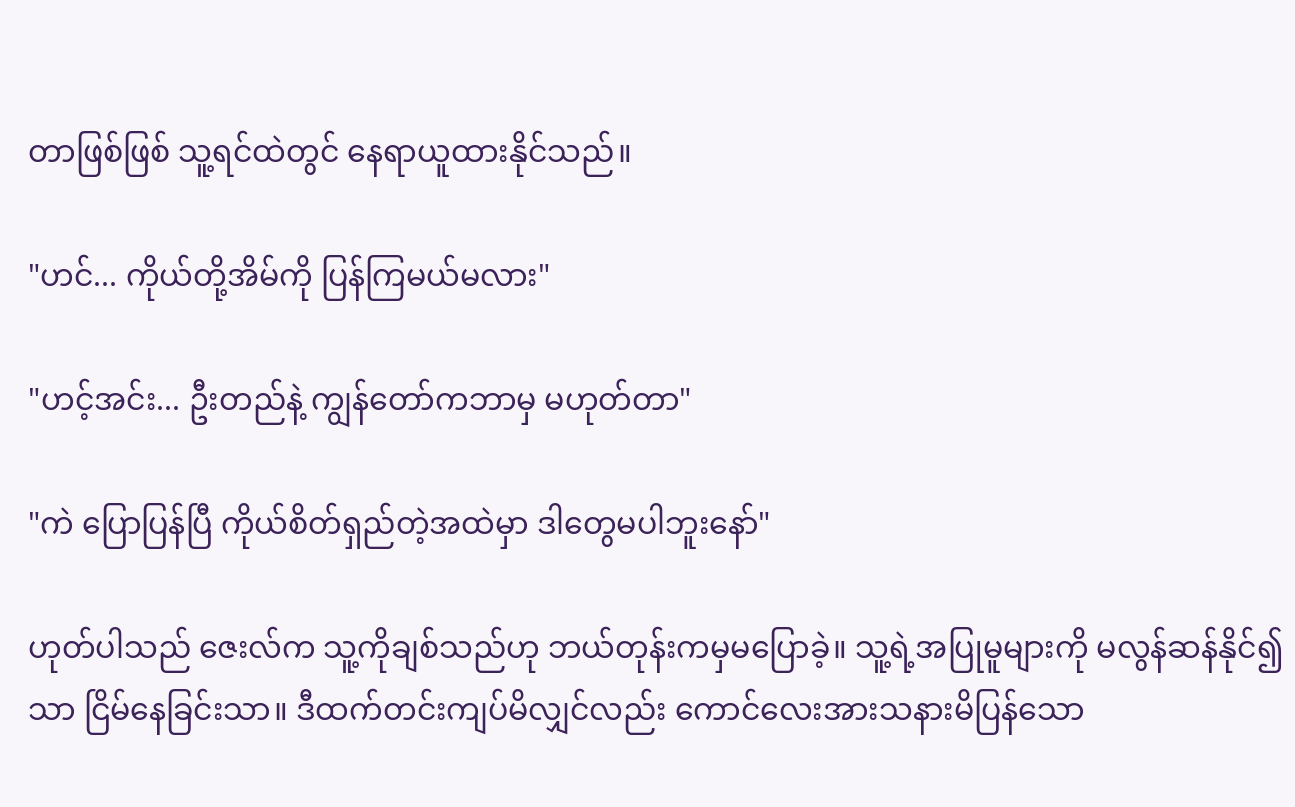တာဖြစ်ဖြစ် သူ့ရင်ထဲတွင် နေရာယူထားနိုင်သည်။

"ဟင်... ကိုယ်တို့အိမ်ကို ပြန်ကြမယ်မလား"

"ဟင့်အင်း... ဦးတည်နဲ့ ကျွန်တော်ကဘာမှ မဟုတ်တာ"

"ကဲ ပြောပြန်ပြီ ကိုယ်စိတ်ရှည်တဲ့အထဲမှာ ဒါတွေမပါဘူးနော်"

ဟုတ်ပါသည် ဇေးလ်က သူ့ကိုချစ်သည်ဟု ဘယ်တုန်းကမှမပြောခဲ့။ သူ့ရဲ့အပြုမူများကို မလွန်ဆန်နိုင်၍သာ ငြိမ်နေခြင်းသာ။ ဒီထက်တင်းကျပ်မိလျှင်လည်း ကောင်လေးအားသနားမိပြန်သော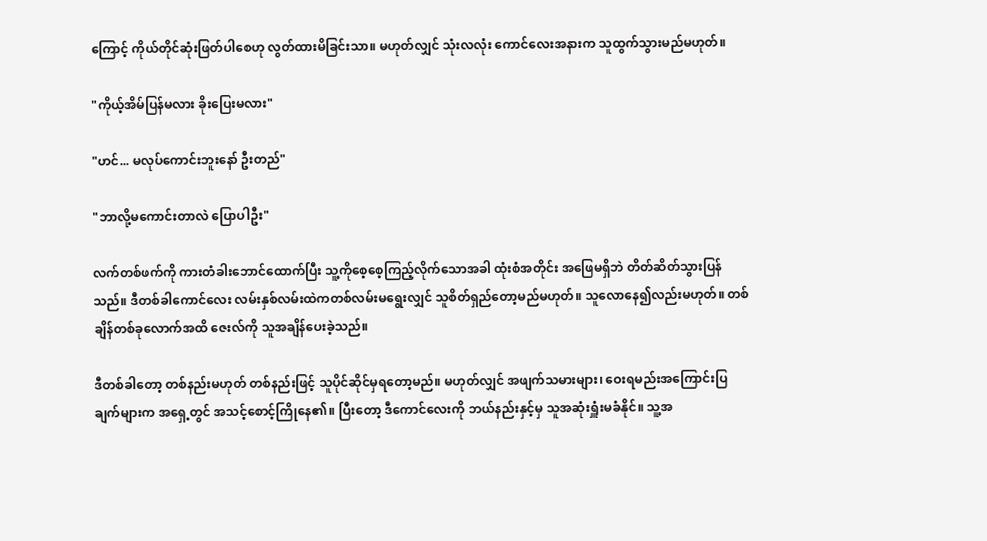ကြောင့် ကိုယ်တိုင်ဆုံးဖြတ်ပါစေဟု လွတ်ထားမိခြင်းသာ။ မဟုတ်လျှင် သုံးလလုံး ကောင်လေးအနားက သူထွက်သွားမည်မဟုတ်။

"ကိုယ့်အိမ်ပြန်မလား ခိုးပြေးမလား"

"ဟင်... မလုပ်ကောင်းဘူးနော် ဦးတည်"

"ဘာလို့မကောင်းတာလဲ ပြောပါဦး"

လက်တစ်ဖက်ကို ကားတံခါးဘောင်ထောက်ပြီး သူ့ကိုစေ့စေ့ကြည့်လိုက်သောအခါ ထုံးစံအတိုင်း အဖြေမရှိဘဲ တိတ်ဆိတ်သွားပြန်သည်။ ဒီတစ်ခါကောင်လေး လမ်းနှစ်လမ်းထဲကတစ်လမ်းမရွေးလျှင် သူစိတ်ရှည်တော့မည်မဟုတ်။ သူလောနေ၍လည်းမဟုတ်။ တစ်ချိန်တစ်ခုလောက်အထိ ဇေးလ်ကို သူအချိန်ပေးခဲ့သည်။

ဒီတစ်ခါတော့ တစ်နည်းမဟုတ် တစ်နည်းဖြင့် သူပိုင်ဆိုင်မှရတော့မည်။ မဟုတ်လျှင် အဖျက်သမားများ၊ ဝေးရမည်းအကြောင်းပြချက်များက အရှေ့တွင် အသင့်စောင့်ကြိုနေ၏။ ပြီးတော့ ဒီကောင်လေးကို ဘယ်နည်းနှင့်မှ သူအဆုံးရှူံးမခံနိုင်။ သူ့အ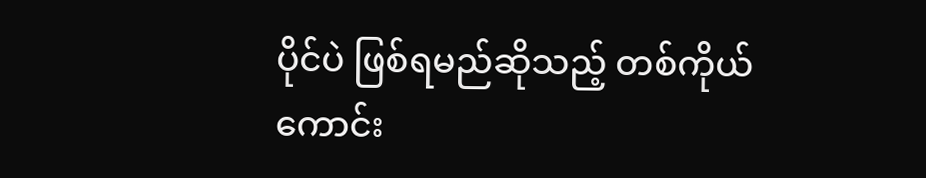ပိုင်ပဲ ဖြစ်ရမည်ဆိုသည့် တစ်ကိုယ်ကောင်း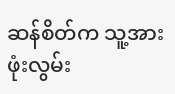ဆန်စိတ်က သူ့အားဖုံးလွမ်း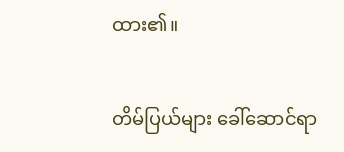ထား၏။

တိမ်ပြယ်များ ခေါ်ဆောင်ရာ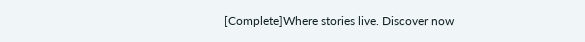[Complete]Where stories live. Discover now